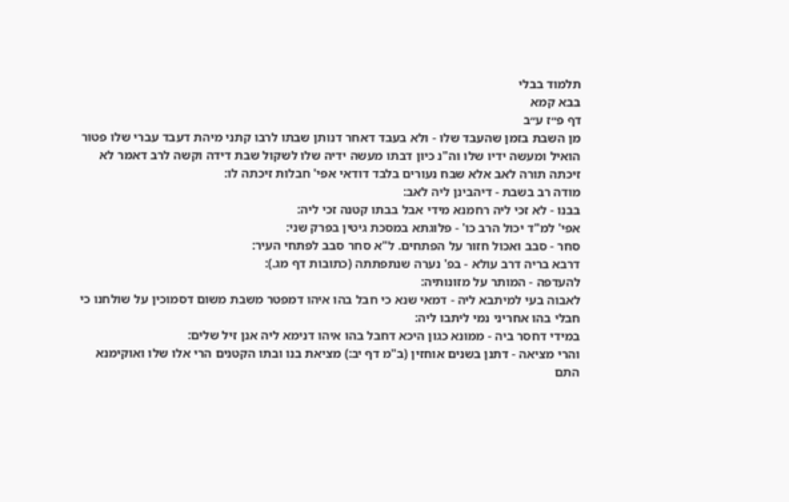תלמוד בבלי
בבא קמא
דף פ״ז ע״ב
מן השבת בזמן שהעבד שלו - ולא בעבד דאחר דנותן שבתו לרבו קתני מיהת דעבד עברי שלו פטור הואיל ומעשה ידיו שלו וה"נ כיון דבתו מעשה ידיה שלו לשקול שבת דידה וקשה לרב דאמר לא זיכתה תורה לאב אלא שבח נעורים בלבד דודאי אפי' חבלות זיכתה לו:
מודה רב בשבת - דיהבינן ליה לאב:
בבנו - לא זכי ליה רחמנא מידי אבל בבתו קטנה זכי ליה:
אפי' למ"ד יכול הרב כו' - פלוגתא במסכת גיטין בפרק שני:
סחר - סבב ואכול חזור על הפתחים. ל"א סחר סבב לפתחי העיר:
דרבא בריה דרב עולא - בפ' נערה שנתפתתה (כתובות דף מג.):
להעדפה - המותר על מזונותיה:
לאבוה בעי למיתבא ליה - דמאי שנא כי חבל בהו איהו דמפטר משבת משום דסמוכין על שולחנו כי חבלי בהו אחריני נמי ליתבו ליה:
במידי דחסר ביה - ממונא כגון היכא דחבל בהו איהו דנימא ליה אנן זיל שלים:
והרי מציאה - דתנן בשנים אוחזין (ב"מ דף יב:) מציאת בנו ובתו הקטנים הרי אלו שלו ואוקימנא התם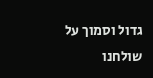גדול וסמוך על שולחנו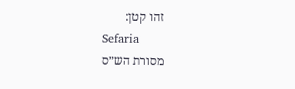זהו קטן:
Sefaria
מסורת הש״ס